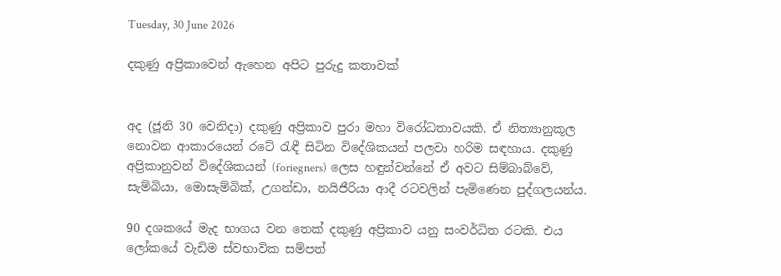Tuesday, 30 June 2026

දකුණු අප්‍රිකාවෙන් ඇහෙන අපිට පුරුදු කතාවක්


අද (ජූනි 30 වෙනිදා) දකුණු අප්‍රිකාව පුරා මහා විරෝධතාවයකි. ඒ නිත්‍යානුකූල නොවන ආකාරයෙන් රටේ රැඳී සිටින විදේශිකයන් පලවා හරිම සඳහාය. දකුණු අප්‍රිකානුවන් විදේශිකයන් (foriegners) ලෙස හඳුන්වන්නේ ඒ අවට සිම්බාබ්වේ, සැම්බියා, මොසැම්බික්, උගන්ඩා, නයිජීරියා ආදී රටවලින් පැමිණෙන පුද්ගලයන්ය.

90 දශකයේ මැද භාගය වන තෙක් දකුණු අප්‍රිකාව යනු සංවර්ධිත රටකි. එය ලෝකයේ වැඩිම ස්වභාවික සම්පත්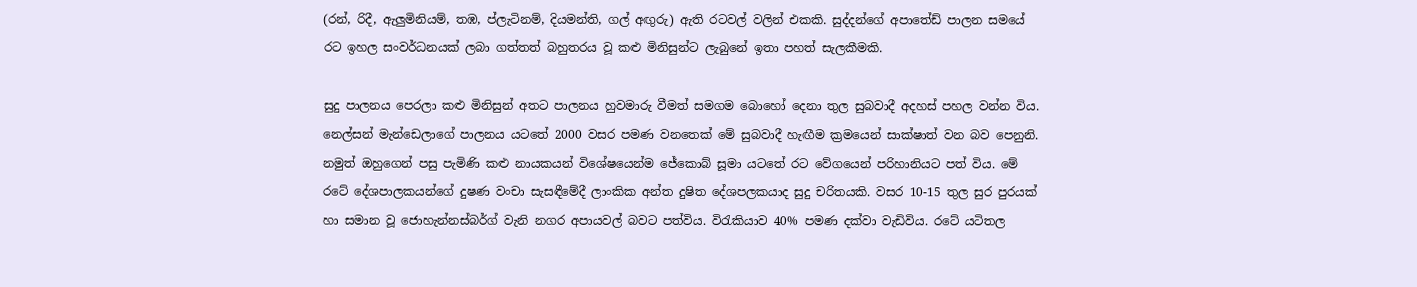(රන්, රිදී, ඇලුමිනියම්, තඹ, ප්ලැටිනම්, දියමන්ති, ගල් අඟුරු) ඇති රටවල් වලින් එකකි. සුද්දන්ගේ අපාතේඩ් පාලන සමයේ රට ඉහල සංවර්ධනයක් ලබා ගත්තත් බහුතරය වූ කළු මිනිසුන්ට ලැබුනේ ඉතා පහත් සැලකීමකි.

සුදු පාලනය පෙරලා කළු මිනිසුන් අතට පාලනය හුවමාරු වීමත් සමගම බොහෝ දෙනා තුල සුබවාදී අදහස් පහල වන්න විය. නෙල්සන් මැන්ඩෙලාගේ පාලනය යටතේ 2000 වසර පමණ වනතෙක් මේ සුබවාදී හැඟීම ක්‍රමයෙන් සාක්ෂාත් වන බව පෙනුනි. නමුත් ඔහුගෙන් පසු පැමිණි කළු නායකයන් විශේෂයෙන්ම ජේකොබ් සූමා යටතේ රට වේගයෙන් පරිහානියට පත් විය. මේ රටේ දේශපාලකයන්ගේ දුෂණ වංචා සැසඳීමේදී ලාංකික අන්ත දුෂිත දේශපලකයාද සුදු චරිතයකි. වසර 10-15 තුල සුර පුරයක් හා සමාන වූ ජොහැන්නස්බර්ග් වැනි නගර අපායවල් බවට පත්විය. විරැකියාව 40% පමණ දක්වා වැඩිවිය. රටේ යටිතල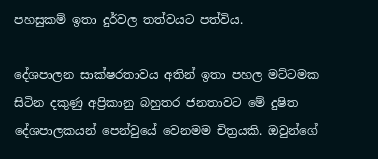පහසුකම් ඉතා දුර්වල තත්වයට පත්විය.

දේශපාලන සාක්ෂරතාවය අතින් ඉතා පහල මට්ටමක සිටින දකුණු අප්‍රිකානු බහුතර ජනතාවට මේ දුෂිත දේශපාලකයන් පෙන්වුයේ වෙනමම චිත්‍රයකි. ඔවුන්ගේ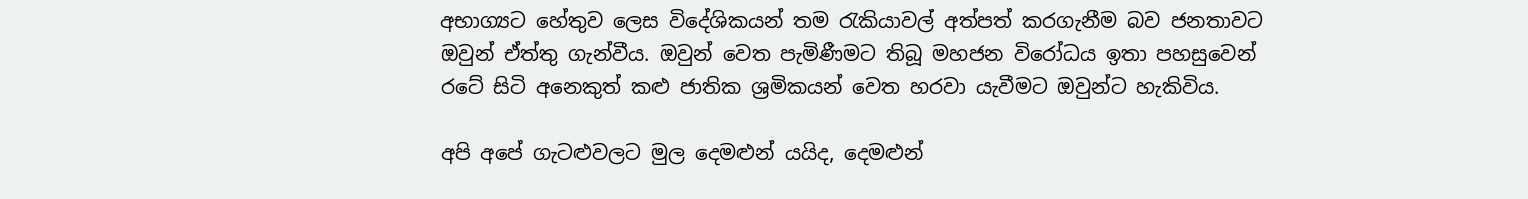අභාග්‍යට හේතුව ලෙස විදේශිකයන් තම රැකියාවල් අත්පත් කරගැනීම බව ජනතාවට ඔවුන් ඒත්තු ගැන්වීය. ඔවුන් වෙත පැමිණීමට තිබූ මහජන විරෝධය ඉතා පහසුවෙන් රටේ සිටි අනෙකුත් කළු ජාතික ශ්‍රමිකයන් වෙත හරවා යැවීමට ඔවුන්ට හැකිවිය.

අපි අපේ ගැටළුවලට මුල දෙමළුන් යයිද, දෙමළුන්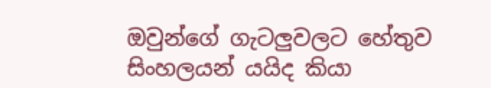ඔවුන්ගේ ගැටලුවලට හේතුව සිංහලයන් යයිද කියා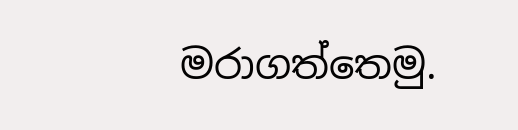මරාගත්තෙමු.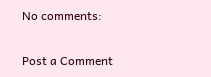No comments:

Post a Comment